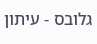גלובס - עיתון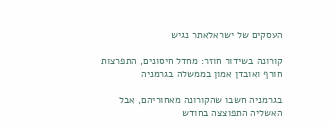העסקים של ישראלאתר נגיש

קורונה בשידור חוזר: מחדל חיסונים, התפרצות חורף ואובדן אמון בממשלה בגרמניה

בגרמניה חשבו שהקורונה מאחוריהם, אבל האשליה התפוצצה בחודש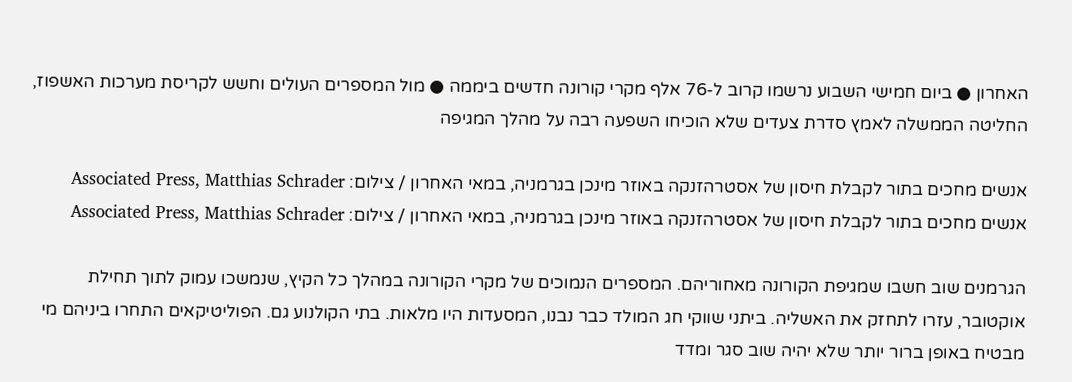האחרון ● ביום חמישי השבוע נרשמו קרוב ל-76 אלף מקרי קורונה חדשים ביממה ● מול המספרים העולים וחשש לקריסת מערכות האשפוז, החליטה הממשלה לאמץ סדרת צעדים שלא הוכיחו השפעה רבה על מהלך המגיפה

אנשים מחכים בתור לקבלת חיסון של אסטרהזנקה באוזר מינכן בגרמניה, במאי האחרון / צילום: Associated Press, Matthias Schrader
אנשים מחכים בתור לקבלת חיסון של אסטרהזנקה באוזר מינכן בגרמניה, במאי האחרון / צילום: Associated Press, Matthias Schrader

הגרמנים שוב חשבו שמגיפת הקורונה מאחוריהם. המספרים הנמוכים של מקרי הקורונה במהלך כל הקיץ, שנמשכו עמוק לתוך תחילת אוקטובר, עזרו לתחזק את האשליה. ביתני שווקי חג המולד כבר נבנו, המסעדות היו מלאות. בתי הקולנוע גם. הפוליטיקאים התחרו ביניהם מי מבטיח באופן ברור יותר שלא יהיה שוב סגר ומדד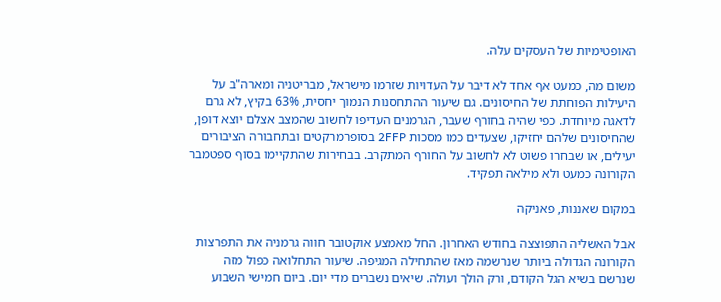האופטימיות של העסקים עלה.

משום מה, כמעט אף אחד לא דיבר על העדויות שזרמו מישראל, מבריטניה ומארה"ב על היעילות הפוחתת של החיסונים. גם שיעור ההתחסנות הנמוך יחסית, 63% בקיץ, לא גרם לדאגה מיוחדת. כפי שהיה בחורף שעבר, הגרמנים העדיפו לחשוב שהמצב אצלם יוצא דופן, שהחיסונים שלהם יחזיקו, שצעדים כמו מסכות 2FFP בסופרמרקטים ובתחבורה הציבורים יעילים, או שבחרו פשוט לא לחשוב על החורף המתקרב. בבחירות שהתקיימו בסוף ספטמבר הקורונה כמעט ולא מילאה תפקיד.

במקום שאננות, פאניקה

אבל האשליה התפוצצה בחודש האחרון. החל מאמצע אוקטובר חווה גרמניה את התפרצות הקורונה הגדולה ביותר שנרשמה מאז שהתחילה המגיפה. שיעור התחלואה כפול מזה שנרשם בשיא הגל הקודם, ורק הולך ועולה. שיאים נשברים מדי יום. ביום חמישי השבוע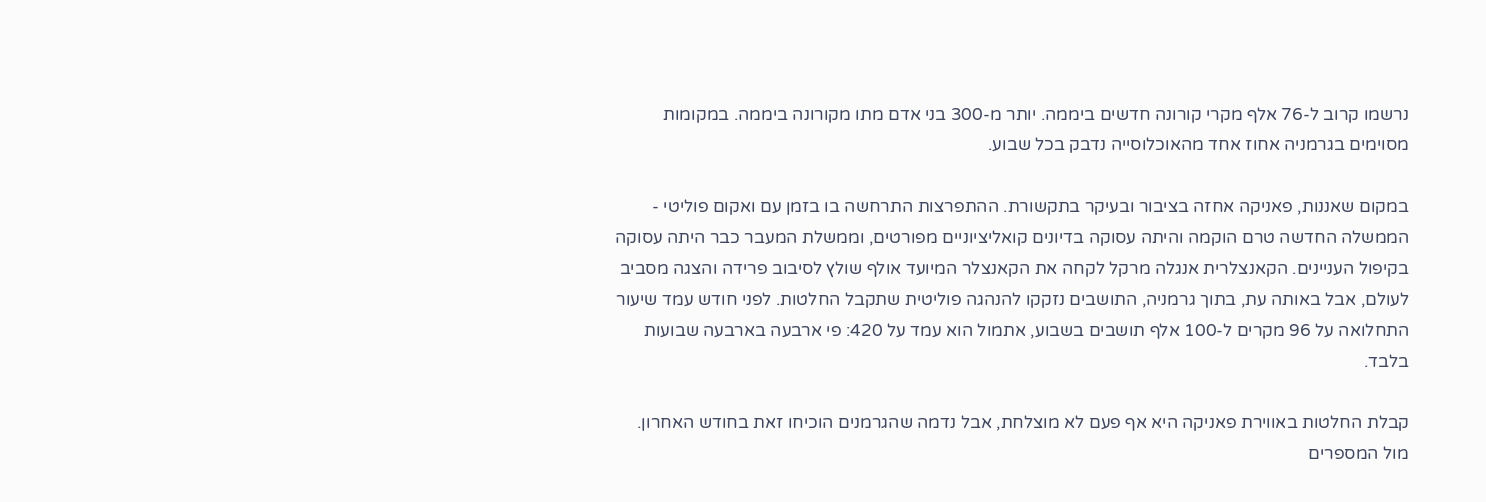נרשמו קרוב ל-76 אלף מקרי קורונה חדשים ביממה. יותר מ-300 בני אדם מתו מקורונה ביממה. במקומות מסוימים בגרמניה אחוז אחד מהאוכלוסייה נדבק בכל שבוע.

במקום שאננות, פאניקה אחזה בציבור ובעיקר בתקשורת. ההתפרצות התרחשה בו בזמן עם ואקום פוליטי - הממשלה החדשה טרם הוקמה והיתה עסוקה בדיונים קואליציוניים מפורטים, וממשלת המעבר כבר היתה עסוקה בקיפול העניינים. הקאנצלרית אנגלה מרקל לקחה את הקאנצלר המיועד אולף שולץ לסיבוב פרידה והצגה מסביב לעולם, אבל באותה עת, בתוך גרמניה, התושבים נזקקו להנהגה פוליטית שתקבל החלטות. לפני חודש עמד שיעור התחלואה על 96 מקרים ל-100 אלף תושבים בשבוע, אתמול הוא עמד על 420: פי ארבעה בארבעה שבועות בלבד.

קבלת החלטות באווירת פאניקה היא אף פעם לא מוצלחת, אבל נדמה שהגרמנים הוכיחו זאת בחודש האחרון. מול המספרים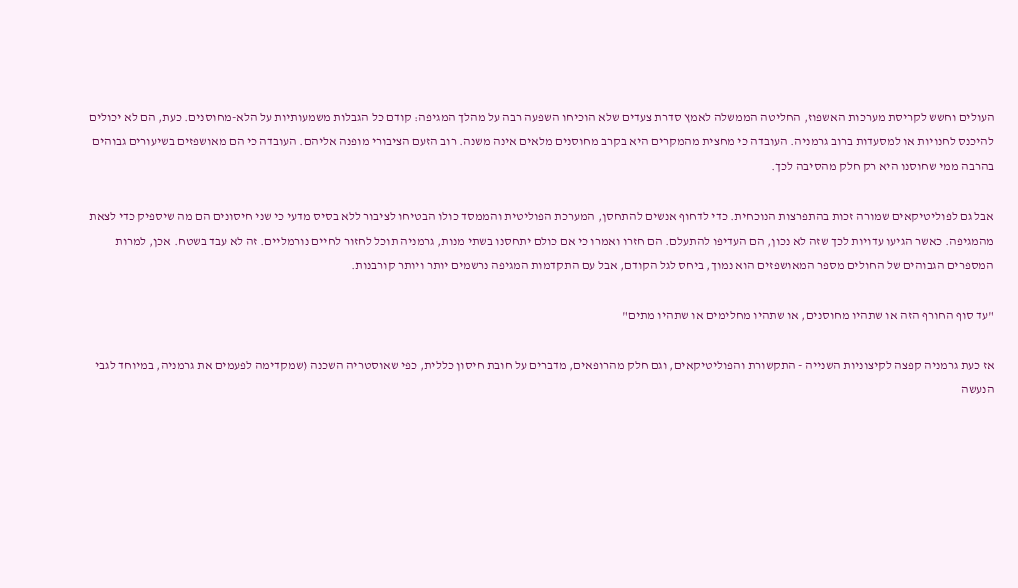העולים וחשש לקריסת מערכות האשפוז, החליטה הממשלה לאמץ סדרת צעדים שלא הוכיחו השפעה רבה על מהלך המגיפה: קודם כל הגבלות משמעותיות על הלא-מחוסנים. כעת, הם לא יכולים להיכנס לחנויות או למסעדות ברוב גרמניה. העובדה כי מחצית מהמקרים היא בקרב מחוסנים מלאים אינה משנה. רוב הזעם הציבורי מופנה אליהם. העובדה כי הם מאושפזים בשיעורים גבוהים בהרבה ממי שחוסנו היא רק חלק מהסיבה לכך.

אבל גם לפוליטיקאים שמורה זכות בהתפרצות הנוכחית. כדי לדחוף אנשים להתחסן, המערכת הפוליטית והממסד כולו הבטיחו לציבור ללא בסיס מדעי כי שני חיסונים הם מה שיספיק כדי לצאת מהמגיפה. כאשר הגיעו עדויות לכך שזה לא נכון, הם העדיפו להתעלם. הם חזרו ואמרו כי אם כולם יתחסנו בשתי מנות, גרמניה תוכל לחזור לחיים נורמליים. זה לא עבד בשטח. אכן, למרות המספרים הגבוהים של החולים מספר המאושפזים הוא נמוך, ביחס לגל הקודם, אבל עם התקדמות המגיפה נרשמים יותר ויותר קורבנות.

"עד סוף החורף הזה או שתהיו מחוסנים, או שתהיו מחלימים או שתהיו מתים"

אז כעת גרמניה קפצה לקיצוניות השנייה - התקשורת והפוליטיקאים, וגם חלק מהרופאים, מדברים על חובת חיסון כללית, כפי שאוסטריה השכנה (שמקדימה לפעמים את גרמניה, במיוחד לגבי הנעשה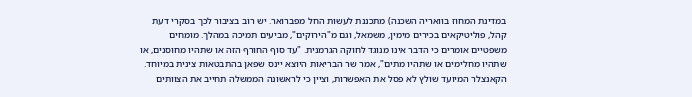במדינת המחוז בוואריה השכנה) מתכננת לעשות החל מפברואר. יש רוב בציבור לכך בסקרי דעת קהל, פוליטיקאים בכירים מימין, משמאל, וגם מ"הירוקים", מביעים תמיכה במהלך. מומחים משפטיים אומרים כי הדבר אינו מנוגד לחוקה הגרמנית. "עד סוף החורף הזה או שתהיו מחוסנים, או שתהיו מחלימים או שתהיו מתים", אמר שר הבריאות היוצא יינס שפאן בהתבטאות צינית במיוחד. הקאנצלר המיועד שולץ לא פסל את האפשרות, וציין כי לראשונה הממשלה תחייב את הצוותים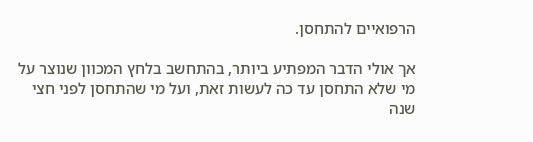הרפואיים להתחסן.

אך אולי הדבר המפתיע ביותר, בהתחשב בלחץ המכוון שנוצר על מי שלא התחסן עד כה לעשות זאת, ועל מי שהתחסן לפני חצי שנה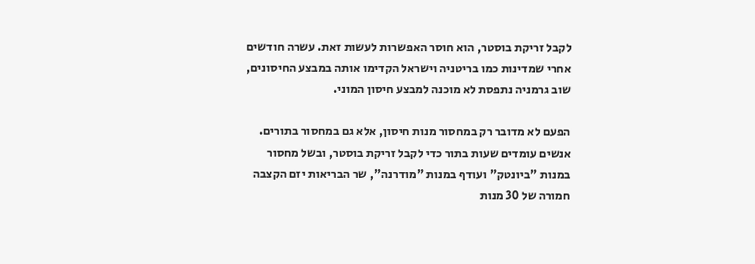לקבל זריקת בוסטר, הוא חוסר האפשרות לעשות זאת. עשרה חודשים אחרי שמדינות כמו בריטניה וישראל הקדימו אותה במבצע החיסונים, שוב גרמניה נתפסת לא מוכנה למבצע חיסון המוני.

הפעם לא מדובר רק במחסור מנות חיסון, אלא גם במחסור בתורים. אנשים עומדים שעות בתור כדי לקבל זריקת בוסטר, ובשל מחסור במנות "ביונטק" ועודף במנות "מודרנה", שר הבריאות יזם הקצבה חמורה של 30 מנות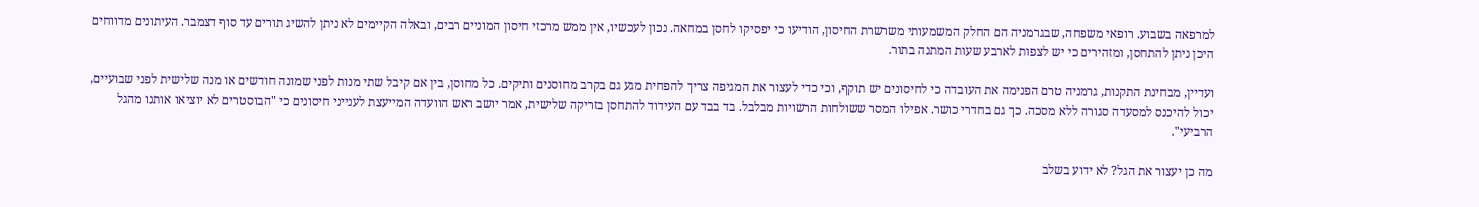למרפאה בשבוע. רופאי משפחה, שבגרמניה הם החלק המשמעותי משרשרת החיסון, הודיעו כי יפסיקו לחסן במחאה. נכון לעכשיו, אין ממש מרכזי חיסון המוניים רבים, ובאלה הקיימים לא ניתן להשיג תורים עד סוף דצמבר. העיתונים מדווחים היכן ניתן להתחסן, ומזהירים כי יש לצפות לארבע שעות המתנה בתור.

ועדיין, מבחינת התקנות, גרמניה טרם הפנימה את העובדה כי לחיסונים יש תוקף, וכי כדי לעצור את המגיפה צריך להפחית מגע גם בקרב מחוסנים ותיקים. כל מחוסן, בין אם קיבל שתי מנות לפני שמונה חודשים או מנה שלישית לפני שבועיים, יכול להיכנס למסעדה סגורה ללא מסכה. כך גם בחדרי כושר. אפילו המסר ששולחות הרשויות מבלבל. בד בבד עם העידוד להתחסן בזריקה שלישית, אמר יושב ראש הוועדה המייעצת לענייני חיסונים כי "הבוסטרים לא יוציאו אותנו מהגל הרביעי".

מה כן יעצור את הגל? לא ידוע בשלב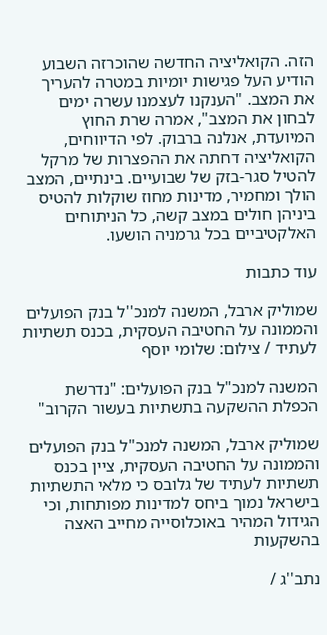הזה. הקואליציה החדשה שהוכרזה השבוע הודיע העל פגישות יומיות במטרה להעריך את המצב. "הענקנו לעצמנו עשרה ימים לבחון את המצב", אמרה שרת החוץ המיועדת, אנלנה ברבוק. לפי הדיווחים, הקואליציה דחתה את ההפצרות של מרקל להטיל סגר-בזק של שבועיים. בינתיים, המצב הולך ומחמיר, מדינות מחוז שוקלות להטיס ביניהן חולים במצב קשה, כל הניתוחים האלקטיביים בכל גרמניה הושעו.

עוד כתבות

שמוליק ארבל, המשנה למנכ''ל בנק הפועלים והממונה על החטיבה העסקית, בכנס תשתיות לעתיד / צילום: שלומי יוסף

המשנה למנכ"ל בנק הפועלים: "נדרשת הכפלת ההשקעה בתשתיות בעשור הקרוב"

שמוליק ארבל, המשנה למנכ"ל בנק הפועלים והממונה על החטיבה העסקית, ציין בכנס תשתיות לעתיד של גלובס כי מלאי התשתיות בישראל נמוך ביחס למדינות מפותחות, וכי הגידול המהיר באוכלוסייה מחייב האצה בהשקעות

נתב''ג /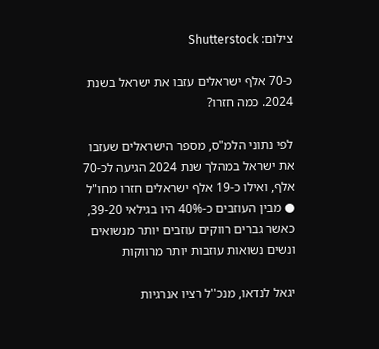צילום: Shutterstock

כ-70 אלף ישראלים עזבו את ישראל בשנת 2024. כמה חזרו?

לפי נתוני הלמ"ס, מספר הישראלים שעזבו את ישראל במהלך שנת 2024 הגיעה לכ-70 אלף, ואילו כ-19 אלף ישראלים חזרו מחו"ל ● מבין העוזבים כ-40% היו בגילאי 39-20, כאשר גברים רווקים עוזבים יותר מנשואים ונשים נשואות עוזבות יותר מרווקות

יגאל לנדאו, מנכ''ל רציו אנרגיות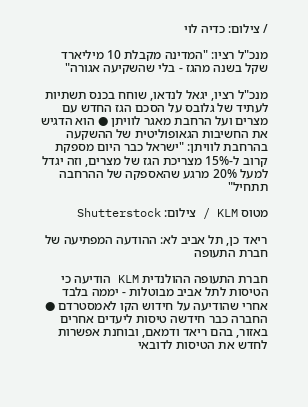/ צילום: כדיה לוי

מנכ"ל רציו: "המדינה מקבלת 10 מיליארד שקל בשנה מהגז - בלי שהשקיעה אגורה"

מנכ"ל רציו, יגאל לנדאו, שוחח בכנס תשתיות לעתיד של גלובס על הסכם הגז החדש עם מצרים ועל הרחבת מאגר לוויתן ● הוא הדגיש את החשיבות הגאופוליטית של ההשקעה בהרחבת לוויתן: "ישראל כבר היום מספקת קרוב ל-15% מצריכת הגז של מצרים, וזה יגדל למעל 20% מרגע שהאספקה של ההרחבה תתחיל"

מטוס KLM / צילום: Shutterstock

ריאד כן, תל אביב לא: ההודעה המפתיעה של חברת התעופה

חברת התעופה ההולנדית KLM הודיעה כי הטיסות לתל אביב מבוטלות - יממה בלבד אחרי שהודיעה על חידוש הקו לאמסטרדם ● החברה כבר חידשה טיסות ליעדים אחרים באזור, בהם ריאד ודמאם, ובוחנת אפשרות לחדש את הטיסות לדובאי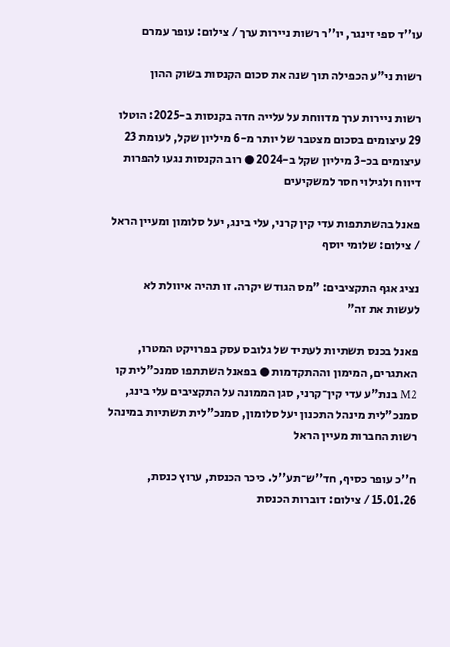עו''ד ספי זינגר, יו''ר רשות ניירות ערך / צילום: עופר עמרם

רשות ני"ע הכפילה תוך שנה את סכום הקנסות בשוק ההון

רשות ניירות ערך מדווחת על עלייה חדה בקנסות ב-2025: הוטלו 29 עיצומים בסכום מצטבר של יותר מ-6 מיליון שקל, לעומת 23 עיצומים בכ-3 מיליון שקל ב-2024 ● רוב הקנסות נגעו להפרות דיווח ולגילוי חסר למשקיעים

פאנל בהשתתפות עדי קין קרני, עלי בינג, יעל סלומון ומעיין הראל / צילום: שלומי יוסף

נציג אגף התקציבים: "מס הגודש יקרה. זו תהיה איוולת לא לעשות את זה"

פאנל בכנס תשתיות לעתיד של גלובס עסק בפרויקט המטרו, האתגרים, המימון וההתקדמות ● בפאנל השתתפו סמנכ"לית קו M2 בנת"ע עדי קין־קרני, סגן הממונה על התקציבים עלי בינג, סמנכ"לית מינהל התכנון יעל סלומון, סמנכ"לית תשתיות במינהל רשות החברות מעיין הראל

ח''כ עופר כסיף, חד''ש־תע''ל. כיכר הכנסת, ערוץ כנסת, 15.01.26 / צילום: דוברות הכנסת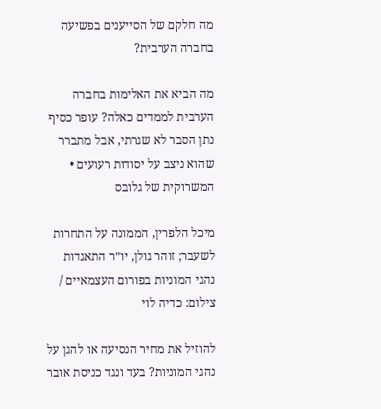מה חלקם של הסייענים בפשיעה בחברה הערבית?

מה הביא את האלימות בחברה הערבית לממדים כאלה? עופר כסיף נתן הסבר לא שגרתי, אבל מתברר שהוא ניצב על יסודות רעועים • המשרוקית של גלובס

מיכל הלפרין, הממונה על התחרות לשעבר; זוהר גולן, יו״ר התאגדות נהגי המוניות בפורום העצמאיים / צילום: כדיה לוי

להוזיל את מחיר הנסיעה או להגן על נהגי המוניות? בעד ונגד כניסת אובר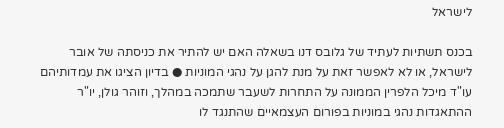לישראל

בכנס תשתיות לעתיד של גלובס דנו בשאלה האם יש להתיר את כניסתה של אובר לישראל, או לא לאפשר זאת על מנת להגן על נהגי המוניות ● בדיון הציגו את עמדותיהם עו"ד מיכל הלפרין הממונה על התחרות לשעבר שתמכה במהלך, וזוהר גולן, יו"ר ההתאגדות נהגי במוניות בפורום העצמאיים שהתנגד לו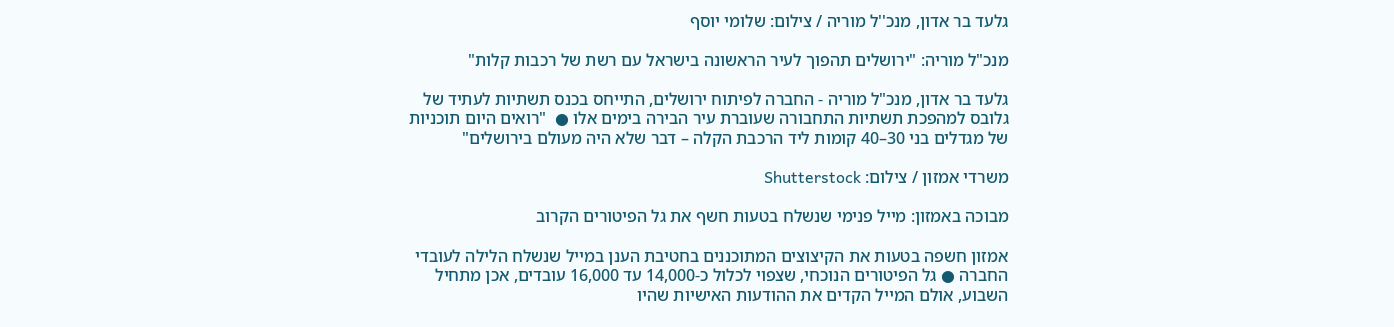גלעד בר אדון, מנכ''ל מוריה / צילום: שלומי יוסף

מנכ"ל מוריה: "ירושלים תהפוך לעיר הראשונה בישראל עם רשת של רכבות קלות"

גלעד בר אדון, מנכ"ל מוריה - החברה לפיתוח ירושלים, התייחס בכנס תשתיות לעתיד של גלובס למהפכת תשתיות התחבורה שעוברת עיר הבירה בימים אלו ●  "רואים היום תוכניות של מגדלים בני 30–40 קומות ליד הרכבת הקלה – דבר שלא היה מעולם בירושלים"

משרדי אמזון / צילום: Shutterstock

מבוכה באמזון: מייל פנימי שנשלח בטעות חשף את גל הפיטורים הקרוב

אמזון חשפה בטעות את הקיצוצים המתוכננים בחטיבת הענן במייל שנשלח הלילה לעובדי החברה ● גל הפיטורים הנוכחי, שצפוי לכלול כ-14,000 עד 16,000 עובדים, אכן מתחיל השבוע, אולם המייל הקדים את ההודעות האישיות שהיו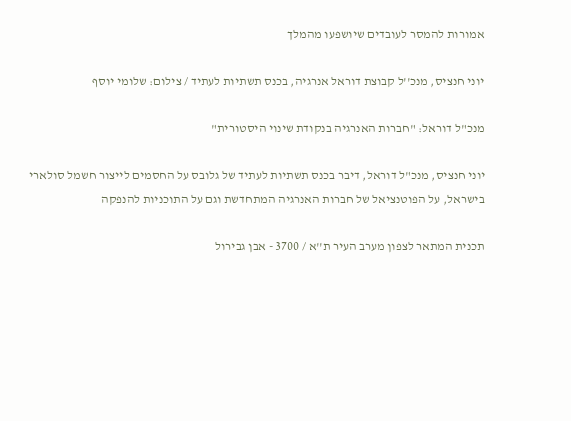אמורות להמסר לעובדים שיושפעו מהמלך

יוני חנציס, מנכ''ל קבוצת דוראל אנרגיה, בכנס תשתיות לעתיד / צילום: שלומי יוסף

מנכ"ל דוראל: "חברות האנרגיה בנקודת שינוי היסטורית"

יוני חנציס, מנכ"ל דוראל, דיבר בכנס תשתיות לעתיד של גלובס על החסמים לייצור חשמל סולארי בישראל, על הפוטנציאל של חברות האנרגיה המתחדשת וגם על התוכניות להנפקה

תכנית המתאר לצפון מערב העיר ת''א / 3700 - אבן גבירול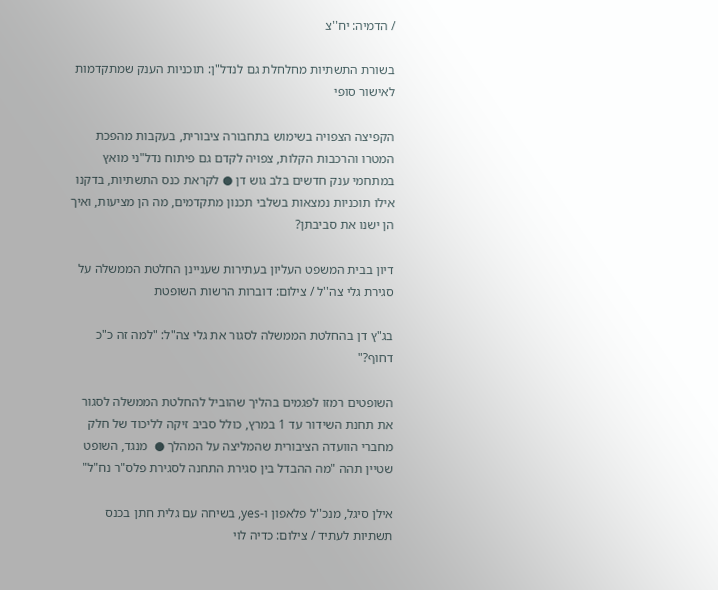/ הדמיה: יח''צ

בשורת התשתיות מחלחלת גם לנדל"ן: תוכניות הענק שמתקדמות לאישור סופי

הקפיצה הצפויה בשימוש בתחבורה ציבורית, בעקבות מהפכת המטרו והרכבות הקלות, צפויה לקדם גם פיתוח נדל"ני מואץ במתחמי ענק חדשים בלב גוש דן ● לקראת כנס התשתיות, בדקנו אילו תוכניות נמצאות בשלבי תכנון מתקדמים, מה הן מציעות, ואיך הן ישנו את סביבתן?

דיון בבית המשפט העליון בעתירות שעניינן החלטת הממשלה על סגירת גלי צה''ל / צילום: דוברות הרשות השופטת

בג"ץ דן בהחלטת הממשלה לסגור את גלי צה"ל: "למה זה כ"כ דחוף?"

השופטים רמזו לפגמים בהליך שהוביל להחלטת הממשלה לסגור את תחנת השידור עד 1 במרץ, כולל סביב זיקה לליכוד של חלק מחברי הוועדה הציבורית שהמליצה על המהלך ●  מנגד, השופט שטיין תהה "מה ההבדל בין סגירת התחנה לסגירת פלס"ר נח"ל"

אילן סיגל, מנכ''ל פלאפון ו-yes, בשיחה עם גלית חתן בכנס תשתיות לעתיד / צילום: כדיה לוי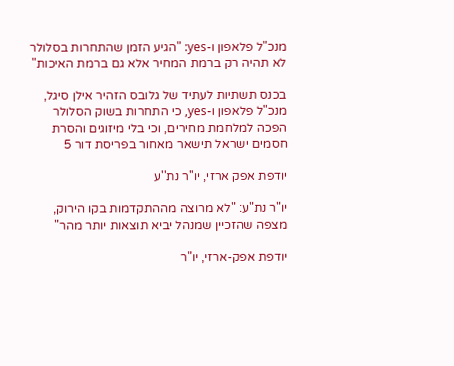מנכ"ל פלאפון ו-yes: "הגיע הזמן שהתחרות בסלולר לא תהיה רק ברמת המחיר אלא גם ברמת האיכות"

בכנס תשתיות לעתיד של גלובס הזהיר אילן סיגל, מנכ"ל פלאפון ו-yes, כי התחרות בשוק הסלולר הפכה למלחמת מחירים, וכי בלי מיזוגים והסרת חסמים ישראל תישאר מאחור בפריסת דור 5

יודפת אפק ארזי, יו''ר נת''ע

יו"ר נת"ע: "לא מרוצה מההתקדמות בקו הירוק, מצפה שהזכיין שמנהל יביא תוצאות יותר מהר"

יודפת אפק-ארזי, יו"ר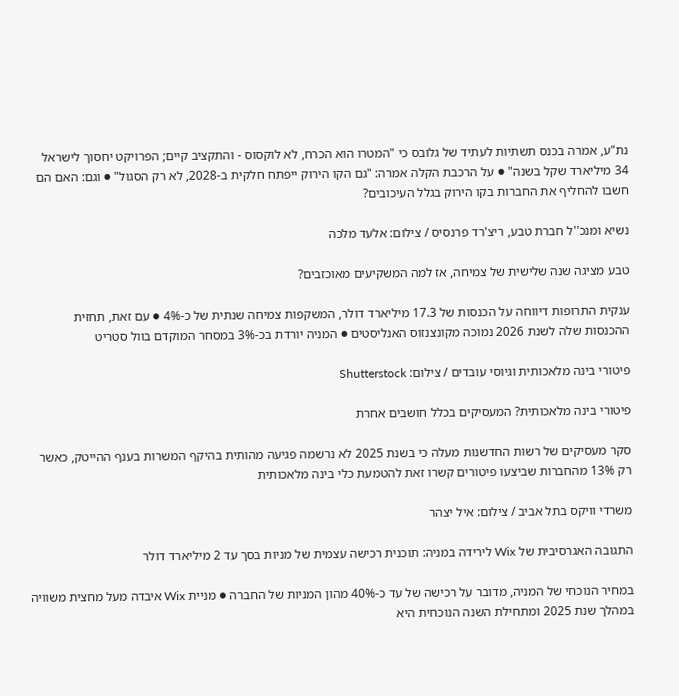נת"ע, אמרה בכנס תשתיות לעתיד של גלובס כי "המטרו הוא הכרח, לא לוקסוס - והתקציב קיים; הפרויקט יחסוך לישראל 34 מיליארד שקל בשנה" ● על הרכבת הקלה אמרה: "גם הקו הירוק ייפתח חלקית ב-2028, לא רק הסגול" ● וגם: האם הם חשבו להחליף את החברות בקו הירוק בגלל העיכובים?

נשיא ומנכ''ל חברת טבע, ריצ'רד פרנסיס / צילום: אלעד מלכה

טבע מציגה שנה שלישית של צמיחה, אז למה המשקיעים מאוכזבים?

ענקית התרופות דיווחה על הכנסות של 17.3 מיליארד דולר, המשקפות צמיחה שנתית של כ-4% ● עם זאת, תחזית ההכנסות שלה לשנת 2026 נמוכה מקונצנזוס האנליסטים ● המניה יורדת בכ-3% במסחר המוקדם בוול סטריט

פיטורי בינה מלאכותית וגיוסי עובדים / צילום: Shutterstock

פיטורי בינה מלאכותית? המעסיקים בכלל חושבים אחרת

סקר מעסיקים של רשות החדשנות מעלה כי בשנת 2025 לא נרשמה פגיעה מהותית בהיקף המשרות בענף ההייטק, כאשר רק 13% מהחברות שביצעו פיטורים קשרו זאת להטמעת כלי בינה מלאכותית

משרדי וויקס בתל אביב / צילום: איל יצהר

התגובה האגרסיבית של Wix לירידה במניה: תוכנית רכישה עצמית של מניות בסך עד 2 מיליארד דולר

במחיר הנוכחי של המניה, מדובר על רכישה של עד כ-40% מהון המניות של החברה ● מניית Wix איבדה מעל מחצית משוויה במהלך שנת 2025 ומתחילת השנה הנוכחית היא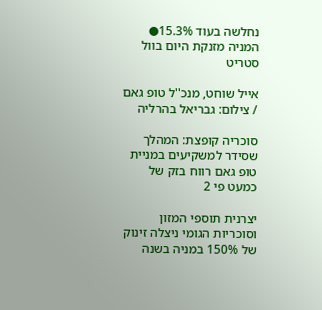נחלשה בעוד 15.3%●  המניה מזנקת היום בוול סטריט

אייל שוחט, מנכ''ל טופ גאם / צילום: גבריאל בהרליה

סוכריה קופצת: המהלך שסידר למשקיעים במניית טופ גאם רווח בזק של כמעט פי 2

יצרנית תוספי המזון וסוכריות הגומי ניצלה זינוק של 150% במניה בשנה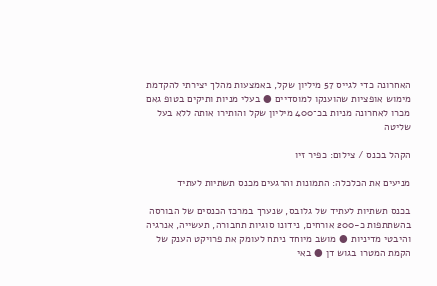האחרונה כדי לגייס 57 מיליון שקל, באמצעות מהלך יצירתי להקדמת מימוש אופציות שהוענקו למוסדיים ● בעלי מניות ותיקים בטופ גאם מכרו לאחרונה מניות בכ־400 מיליון שקל והותירו אותה ללא בעל שליטה

הקהל בכנס / צילום: כפיר זיו

מניעים את הכלכלה: התמונות והרגעים מכנס תשתיות לעתיד

בכנס תשתיות לעתיד של גלובס, שנערך במרכז הכנסים של הבורסה בהשתתפות כ-200 אורחים, נידונו סוגיות תחבורה, תעשייה, אנרגיה והיבטי מדיניות ● מושב מיוחד ניתח לעומק את פרויקט הענק של הקמת המטרו בגוש דן ● באי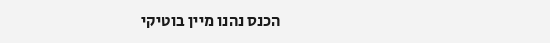הכנס נהנו מיין בוטיקי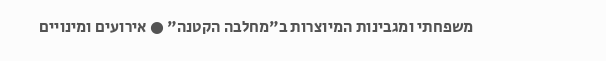משפחתי ומגבינות המיוצרות ב"מחלבה הקטנה" ● אירועים ומינויים